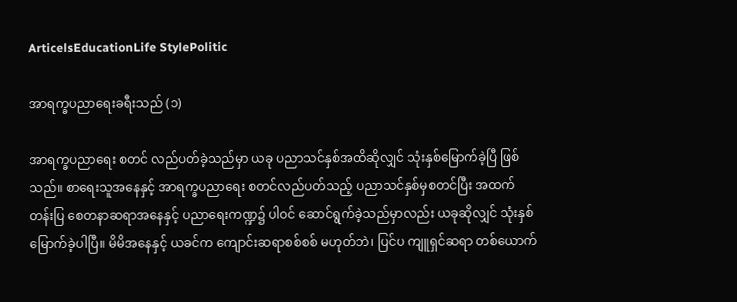ArticelsEducationLife StylePolitic

အာရက္ခပညာရေးခရီးသည် (၁)

အာရက္ခပညာရေး စတင် လည်ပတ်ခဲ့သည်မှာ ယခု ပညာသင်နှစ်အထိဆိုလျှင် သုံးနှစ်မြောက်ခဲ့ပြီ ဖြစ်သည်။ စာရေးသူအနေနှင့် အာရက္ခပညာရေး စတင်လည်ပတ်သည့် ပညာသင်နှစ်မှစတင်ပြီး အထက်တန်းပြ စေတနာဆရာအနေနှင့် ပညာရေးကဏ္ဍ၌ ပါဝင် ဆောင်ရွက်ခဲ့သည်မှာလည်း ယခုဆိုလျှင် သုံးနှစ်မြောက်ခဲ့ပါပြီ။ မိမိအနေနှင့် ယခင်က ကျောင်းဆရာစစ်စစ် မဟုတ်ဘဲ၊ ပြင်ပ ကျူရှင်ဆရာ တစ်ယောက်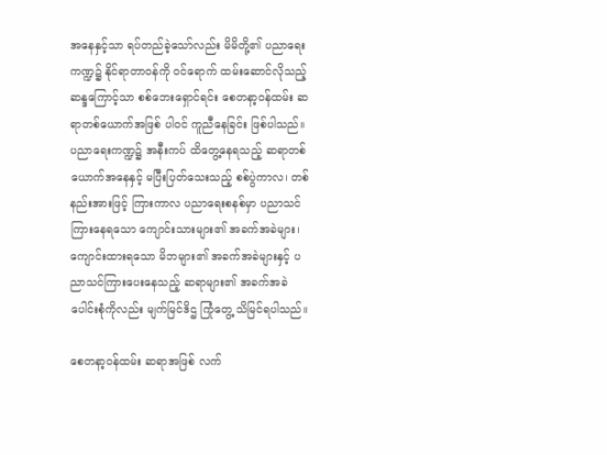အနေနှင့်သာ ရပ်တည်ခဲ့သော်လည်း မိမိတို့၏ ပညာရေးကဏ္ဍ၌ နိုင်ရာတာဝန်ကို ဝင်ရောက် ထမ်းဆောင်လိုသည့် ဆန္ဒကြောင့်သာ စစ်ဘေးရှောင်ရင်း စေတနာ့ဝန်ထမ်း ဆရာတစ်ယောက်အဖြစ် ပါဝင် ကူညီနေခြင်း ဖြစ်ပါသည်။ ပညာရေးကဏ္ဍ၌ အနီးကပ် ထိတွေ့နေရသည့် ဆရာတစ်ယောက်အနေနှင့် မပြီးပြတ်သေးသည့် စစ်ပွဲကာလ၊ တစ်နည်းအားဖြင့် ကြားကာလ ပညာရေးစနစ်မှာ ပညာသင်ကြားနေရသော ကျောင်းသားများ၏ အခက်အခဲများ၊ ကျောင်းထားရသော မိဘများ၏ အခက်အခဲများနှင့် ပညာသင်ကြားပေးနေသည့် ဆရာများ၏ အခက်အခဲ ပေါင်းစုံကိုလည်း မျက်မြင်ဒိဌ ကြုံတွေ့ သိမြင်ရပါသည်။

စေတနာ့ဝန်ထမ်း ဆရာအဖြစ် လက်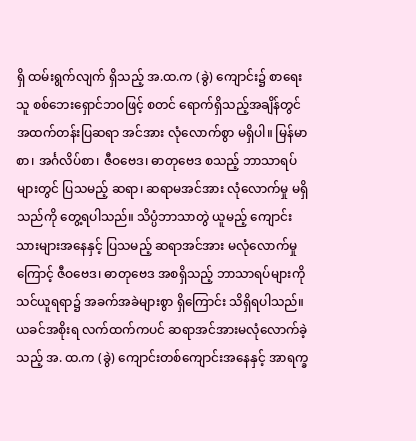ရှိ ထမ်းရွက်လျက် ရှိသည့် အ.ထ.က (ခွဲ) ကျောင်း၌ စာရေးသူ စစ်ဘေးရှောင်ဘဝဖြင့် စတင် ရောက်ရှိသည့်အချိန်တွင် အထက်တန်းပြဆရာ အင်အား လုံလောက်စွာ မရှိပါ။ မြန်မာစာ၊ အင်္ဂလိပ်စာ၊ ဇီဝဗေဒ၊ ဓာတုဗေဒ စသည့် ဘာသာရပ်များတွင် ပြသမည့် ဆရာ၊ ဆရာမအင်အား လုံလောက်မှု မရှိသည်ကို တွေ့ရပါသည်။ သိပ္ပံဘာသာတွဲ ယူမည့် ကျောင်းသားများအနေနှင့် ပြသမည့် ဆရာအင်အား မလုံလောက်မှုကြောင့် ဇီဝဗေဒ၊ ဓာတုဗေဒ အစရှိသည့် ဘာသာရပ်များကို သင်ယူရရာ၌ အခက်အခဲများစွာ ရှိကြောင်း သိရှိရပါသည်။ ယခင်အစိုးရ လက်ထက်ကပင် ဆရာအင်အားမလုံလောက်ခဲ့သည့် အ. ထ.က (ခွဲ) ကျောင်းတစ်ကျောင်းအနေနှင့် အာရက္ခ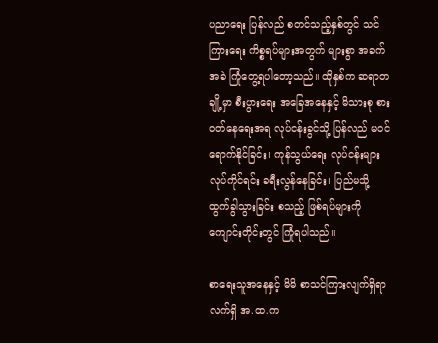ပညာရေး ပြန်လည် စတင်သည့်နှစ်တွင် သင်ကြားရေး ကိစ္စရပ်များအတွက် များစွာ အခက်အခဲ ကြုံတွေ့ရပါတော့သည်။ ထိုနှစ်က ဆရာတချို့မှာ စီးပွားရေး အခြေအနေနှင့် မိသားစု စားဝတ်နေရေးအရ လုပ်ငန်းခွင်သို့ ပြန်လည် မဝင်ရောက်နိုင်ခြင်း၊ ကုန်သွယ်ရေး လုပ်ငန်းများ လုပ်ကိုင်ရင်း ခရီးလွန်နေခြင်း၊ ပြည်မသို့ ထွက်ခွါသွားခြင်း စသည့် ဖြစ်ရပ်များကို ကျောင်းတိုင်းတွင် ကြုံရပါသည်။

စာရေးသူအနေနှင့် မိမိ စာသင်ကြားလျက်ရှိရာ လက်ရှိ အ.ထ.က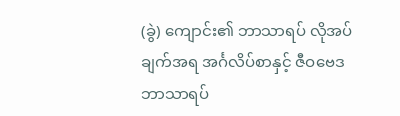(ခွဲ) ကျောင်း၏ ဘာသာရပ် လိုအပ်ချက်အရ အင်္ဂလိပ်စာနှင့် ဇီဝဗေဒ ဘာသာရပ်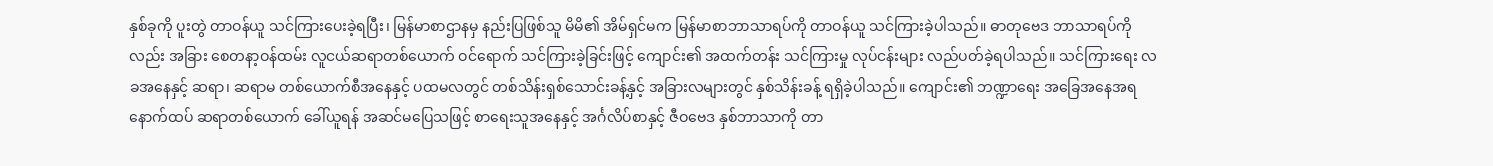နှစ်ခုကို ပူးတွဲ တာဝန်ယူ သင်ကြားပေးခဲ့ရပြီး၊ မြန်မာစာဌာနမှ နည်းပြဖြစ်သူ မိမိ၏ အိမ်ရှင်မက မြန်မာစာဘာသာရပ်ကို တာဝန်ယူ သင်ကြားခဲ့ပါသည်။ ဓာတုဗေဒ ဘာသာရပ်ကိုလည်း အခြား စေတနာ့ဝန်ထမ်း လူငယ်ဆရာတစ်ယောက် ဝင်ရောက် သင်ကြားခဲ့ခြင်းဖြင့် ကျောင်း၏ အထက်တန်း သင်ကြားမှု လုပ်ငန်းများ လည်ပတ်ခဲ့ရပါသည်။ သင်ကြားရေး လခအနေနှင့် ဆရာ၊ ဆရာမ တစ်ယောက်စီအနေနှင့် ပထမလတွင် တစ်သိန်းရှစ်သောင်းခန့်နှင့် အခြားလများတွင် နှစ်သိန်းခန့် ရရှိခဲ့ပါသည်။ ကျောင်း၏ ဘဏ္ဍာရေး အခြေအနေအရ နောက်ထပ် ဆရာတစ်ယောက် ခေါ်ယူရန် အဆင်မပြေသဖြင့် စာရေးသူအနေနှင့် အင်္ဂလိပ်စာနှင့် ဇီဝဗေဒ နှစ်ဘာသာကို တာ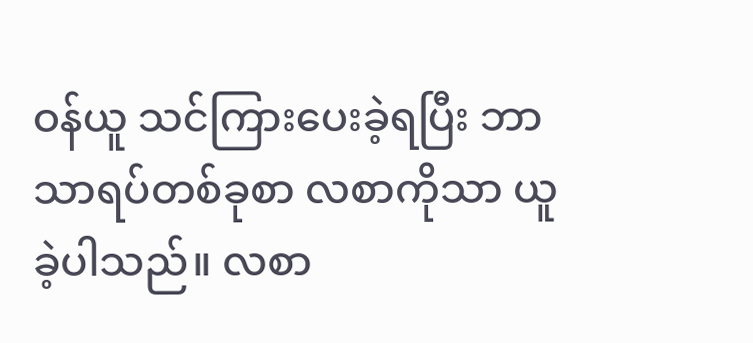ဝန်ယူ သင်ကြားပေးခဲ့ရပြီး ဘာသာရပ်တစ်ခုစာ လစာကိုသာ ယူခဲ့ပါသည်။ လစာ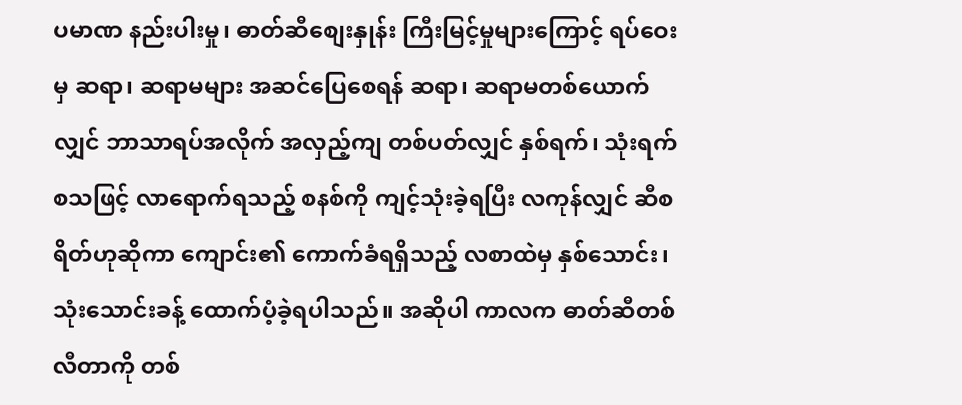ပမာဏ နည်းပါးမှု၊ ဓာတ်ဆီစျေးနှုန်း ကြီးမြင့်မှုများကြောင့် ရပ်ဝေးမှ ဆရာ၊ ဆရာမများ အဆင်ပြေစေရန် ဆရာ၊ ဆရာမတစ်ယောက်လျှင် ဘာသာရပ်အလိုက် အလှည့်ကျ တစ်ပတ်လျှင် နှစ်ရက်၊ သုံးရက် စသဖြင့် လာရောက်ရသည့် စနစ်ကို ကျင့်သုံးခဲ့ရပြီး လကုန်လျှင် ဆီစရိတ်ဟုဆိုကာ ကျောင်း၏ ကောက်ခံရရှိသည့် လစာထဲမှ နှစ်သောင်း၊ သုံးသောင်းခန့် ထောက်ပံ့ခဲ့ရပါသည်။ အဆိုပါ ကာလက ဓာတ်ဆီတစ်လီတာကို တစ်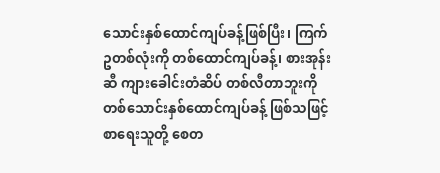သောင်းနှစ်ထောင်ကျပ်ခန့်ဖြစ်ပြီး၊ ကြက်ဥတစ်လုံးကို တစ်ထောင်ကျပ်ခန့်၊ စားအုန်းဆီ ကျားခေါင်းတံဆိပ် တစ်လီတာဘူးကို တစ်သောင်းနှစ်ထောင်ကျပ်ခန့် ဖြစ်သဖြင့် စာရေးသူတို့ စေတ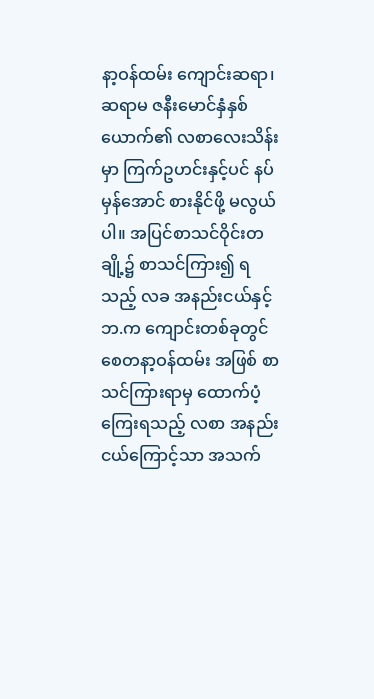နာ့ဝန်ထမ်း ကျောင်းဆရာ၊ ဆရာမ ဇနီးမောင်နှံနှစ်ယောက်၏ လစာလေးသိန်းမှာ ကြက်ဥဟင်းနှင့်ပင် နပ်မှန်အောင် စားနိုင်ဖို့ မလွယ်ပါ။ အပြင်စာသင်ဝိုင်းတချို့၌ စာသင်ကြား၍ ရသည့် လခ အနည်းငယ်နှင့် ဘ.က ကျောင်းတစ်ခုတွင် စေတနာ့ဝန်ထမ်း အဖြစ် စာသင်ကြားရာမှ ထောက်ပံ့ကြေးရသည့် လစာ အနည်းငယ်ကြောင့်သာ အသက်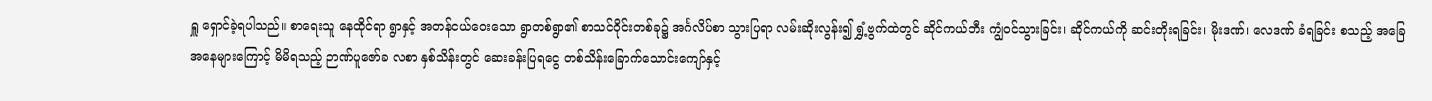ရှူ ရှောင်ခဲ့ရပါသည်။ စာရေးသူ နေထိုင်ရာ ရွာနှင့် အတန်ငယ်ဝေးသော ရွာတစ်ရွာ၏ စာသင်ဝိုင်းတစ်ခု၌ အင်္ဂလိပ်စာ သွားပြရာ လမ်းဆိုးလွန်း၍ ရွှံ့ဗွက်ထဲတွင် ဆိုင်ကယ်ဘီး ကျွံဝင်သွားခြင်း၊ ဆိုင်ကယ်ကို ဆင်းတိုးရခြင်း၊ မိုးဒဏ်၊ လေဒဏ် ခံရခြင်း စသည့် အခြေအနေများကြောင့် မိမိရသည့် ဉာဏ်ပူဇော်ခ လစာ နှစ်သိန်းတွင် ဆေးခန်းပြရငွေ တစ်သိန်းခြောက်သောင်းကျော်နှင့်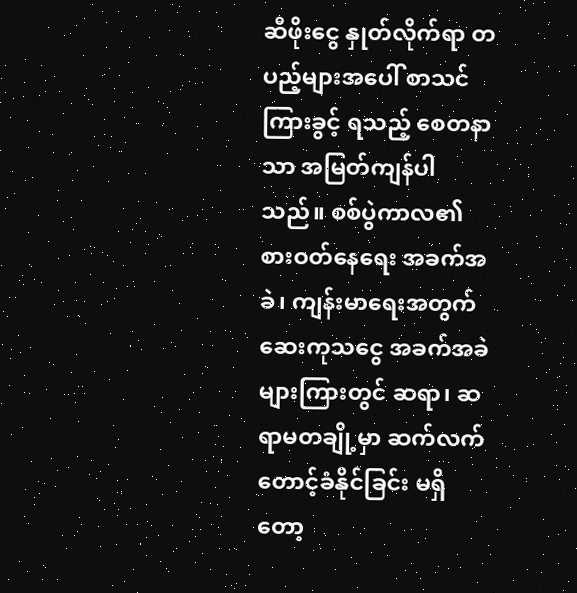ဆီဖိုးငွေ နှုတ်လိုက်ရာ တပည့်များအပေါ် စာသင်ကြားခွင့် ရသည့် စေတနာသာ အမြတ်ကျန်ပါသည်။ စစ်ပွဲကာလ၏ စားဝတ်နေရေး အခက်အခဲ၊ ကျန်းမာရေးအတွက် ဆေးကုသငွေ အခက်အခဲများကြားတွင် ဆရာ၊ ဆရာမတချို့မှာ ဆက်လက် တောင့်ခံနိုင်ခြင်း မရှိတော့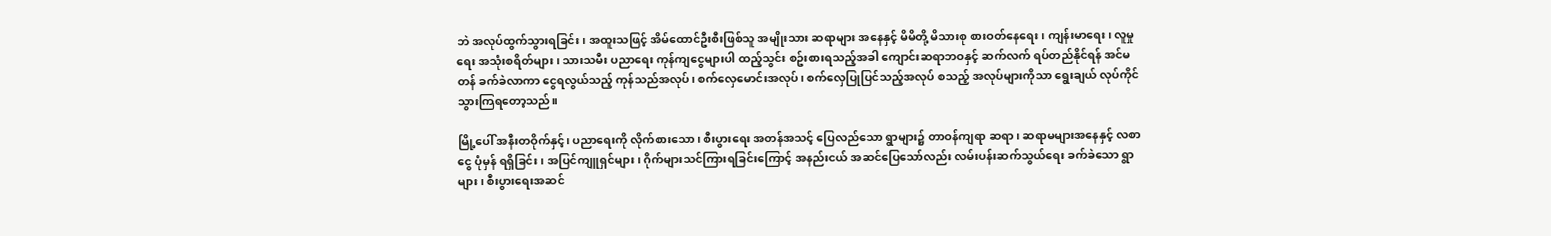ဘဲ အလုပ်ထွက်သွားရခြင်း၊ အထူးသဖြင့် အိမ်ထောင်ဦးစီးဖြစ်သူ အမျိုးသား ဆရာများ အနေနှင့် မိမိတို့ မိသားစု စားဝတ်နေရေး၊ ကျန်းမာရေး၊ လူမှုရေး အသုံးစရိတ်များ၊ သားသမီး ပညာရေး ကုန်ကျငွေများပါ ထည့်သွင်း စဥ်းစားရသည့်အခါ ကျောင်းဆရာဘဝနှင့် ဆက်လက် ရပ်တည်နိုင်ရန် အင်မတန် ခက်ခဲလာကာ ငွေရလွယ်သည့် ကုန်သည်အလုပ်၊ စက်လှေမောင်းအလုပ်၊ စက်လှေပြုပြင်သည့်အလုပ် စသည့် အလုပ်များကိုသာ ရွေးချယ် လုပ်ကိုင်သွားကြရတော့သည်။

မြို့ပေါ် အနီးတဝိုက်နှင့်၊ ပညာရေးကို လိုက်စားသော၊ စီးပွားရေး အတန်အသင့် ပြေလည်သော ရွာများ၌ တာဝန်ကျရာ ဆရာ၊ ဆရာမများအနေနှင့် လစာငွေ ပုံမှန် ရရှိခြင်း၊ အပြင်ကျူရှင်များ၊ ဂိုက်များသင်ကြားရခြင်းကြောင့် အနည်းငယ် အဆင်ပြေသော်လည်း လမ်းပန်းဆက်သွယ်ရေး ခက်ခဲသော ရွာများ၊ စီးပွားရေးအဆင်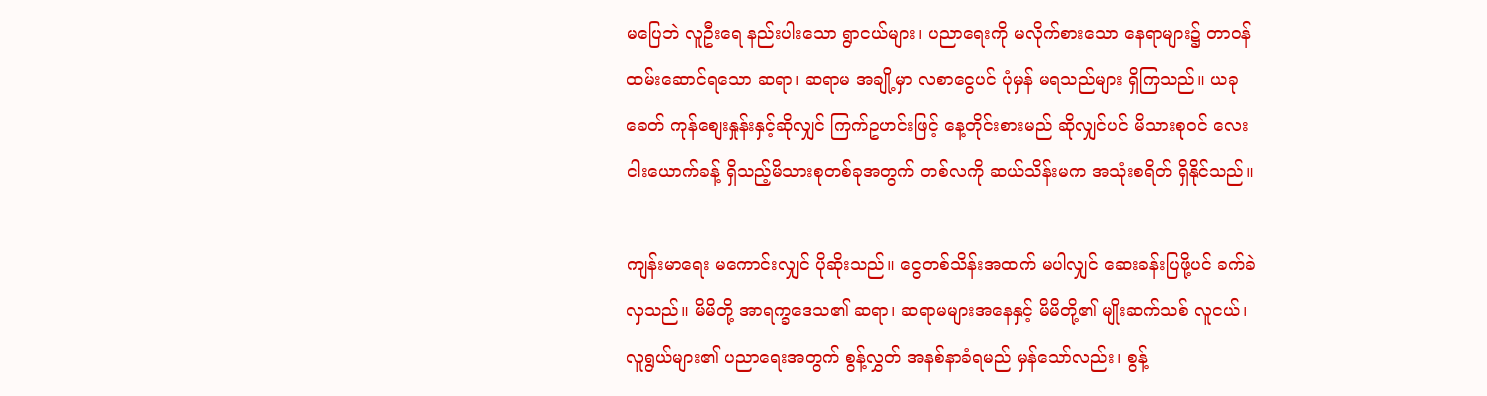မပြေဘဲ လူဦးရေ နည်းပါးသော ရွာငယ်များ၊ ပညာရေးကို မလိုက်စားသော နေရာများ၌ တာဝန် ထမ်းဆောင်ရသော ဆရာ၊ ဆရာမ အချို့မှာ လစာငွေပင် ပုံမှန် မရသည်များ ရှိကြသည်။ ယခုခေတ် ကုန်စျေးနှုန်းနှင့်ဆိုလျှင် ကြက်ဥဟင်းဖြင့် နေ့တိုင်းစားမည် ဆိုလျှင်ပင် မိသားစုဝင် လေးငါးယောက်ခန့် ရှိသည့်မိသားစုတစ်ခုအတွက် တစ်လကို ဆယ်သိန်းမက အသုံးစရိတ် ရှိနိုင်သည်။

ကျန်းမာရေး မကောင်းလျှင် ပိုဆိုးသည်။ ငွေတစ်သိန်းအထက် မပါလျှင် ဆေးခန်းပြဖို့ပင် ခက်ခဲလှသည်။ မိမိတို့ အာရက္ခဒေသ၏ ဆရာ၊ ဆရာမများအနေနှင့် မိမိတို့၏ မျိုးဆက်သစ် လူငယ်၊ လူရွယ်များ၏ ပညာရေးအတွက် စွန့်လွှတ် အနစ်နာခံရမည် မှန်သော်လည်း၊ စွန့်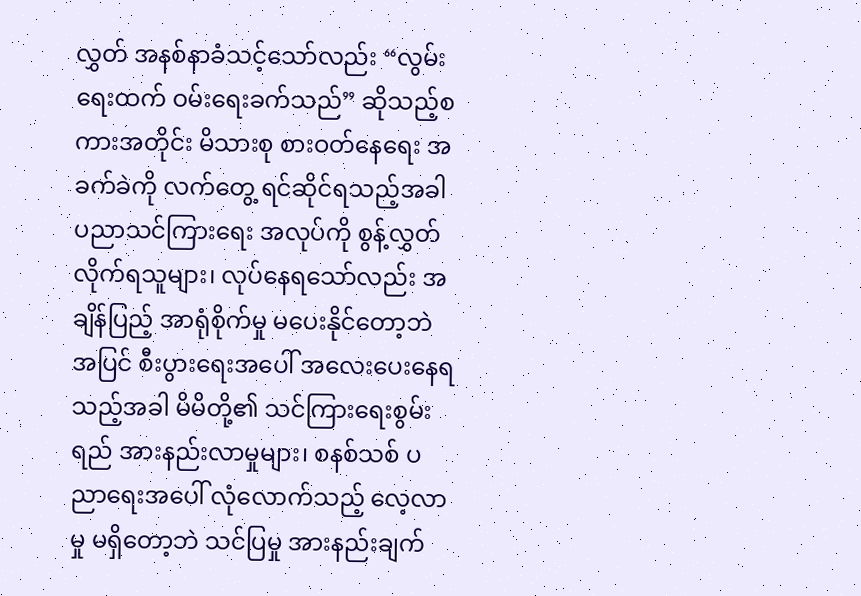လွှတ် အနစ်နာခံသင့်သော်လည်း “လွမ်းရေးထက် ဝမ်းရေးခက်သည်” ဆိုသည့်စကားအတိုင်း မိသားစု စားဝတ်နေရေး အခက်ခဲကို လက်တွေ့ ရင်ဆိုင်ရသည့်အခါ ပညာသင်ကြားရေး အလုပ်ကို စွန့်လွှတ်လိုက်ရသူများ၊ လုပ်နေရသော်လည်း အချိန်ပြည့် အာရုံစိုက်မှု မပေးနိုင်တော့ဘဲ အပြင် စီးပွားရေးအပေါ် အလေးပေးနေရသည့်အခါ မိမိတို့၏ သင်ကြားရေးစွမ်းရည် အားနည်းလာမှုများ၊ စနစ်သစ် ပညာရေးအပေါ် လုံလောက်သည့် လေ့လာမှု မရှိတော့ဘဲ သင်ပြမှု အားနည်းချက်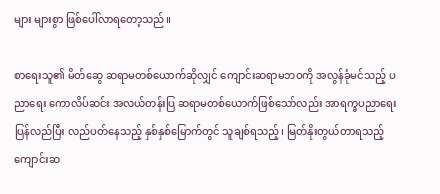များ များစွာ ဖြစ်ပေါ်လာရတော့သည်။

စာရေးသူ၏ မိတ်ဆွေ ဆရာမတစ်ယောက်ဆိုလျှင် ကျောင်းဆရာမဘဝကို အလွန်ခုံမင်သည့် ပညာရေး ကောလိပ်ဆင်း အလယ်တန်းပြ ဆရာမတစ်ယောက်ဖြစ်သော်လည်း အာရက္ခပညာရေး ပြန်လည်ပြီး လည်ပတ်နေသည့် နှစ်နှစ်မြောက်တွင် သူချစ်ရသည့်၊ မြတ်နိုးတွယ်တာရသည့် ကျောင်းဆ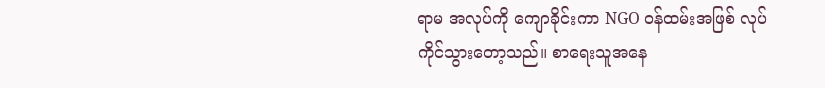ရာမ အလုပ်ကို ကျောခိုင်းကာ NGO ဝန်ထမ်းအဖြစ် လုပ်ကိုင်သွားတော့သည်။ စာရေးသူအနေ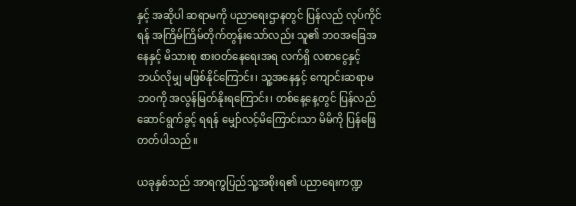နှင့် အဆိုပါ ဆရာမကို ပညာရေးဌာနတွင် ပြန်လည် လုပ်ကိုင်ရန် အကြိမ်ကြိမ်တိုက်တွန်းသော်လည်း သူ၏ ဘဝအခြေအနေနှင့် မိသားစု စားဝတ်နေရေးအရ လက်ရှိ လစာငွေနှင့် ဘယ်လိုမျှ မဖြစ်နိုင်ကြောင်း၊ သူ့အနေနှင့် ကျောင်းဆရာမဘဝကို အလွန်မြတ်နိုးရကြောင်း၊ တစ်နေ့နေ့တွင် ပြန်လည် ဆောင်ရွက်ခွင့် ရရန် မျှော်လင့်မိကြောင်းသာ မိမိကို ပြန်ဖြေတတ်ပါသည်။

ယခုနှစ်သည် အာရက္ခပြည်သူ့အစိုးရ၏ ပညာရေးကဏ္ဍ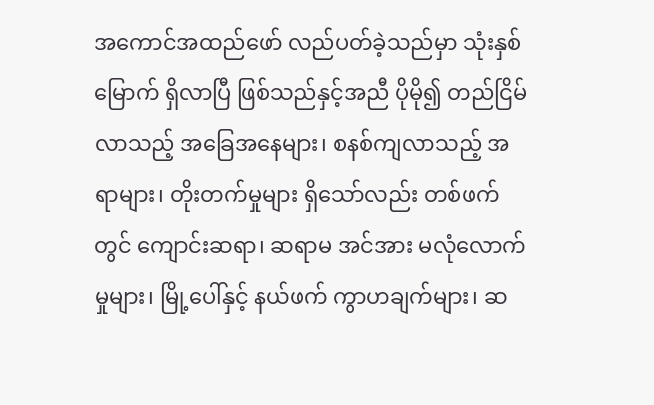အကောင်အထည်ဖော် လည်ပတ်ခဲ့သည်မှာ သုံးနှစ်မြောက် ရှိလာပြီ ဖြစ်သည်နှင့်အညီ ပိုမို၍ တည်ငြိမ်လာသည့် အခြေအနေများ၊ စနစ်ကျလာသည့် အရာများ၊ တိုးတက်မှုများ ရှိသော်လည်း တစ်ဖက်တွင် ကျောင်းဆရာ၊ ဆရာမ အင်အား မလုံလောက်မှုများ၊ မြို့ပေါ်နှင့် နယ်ဖက် ကွာဟချက်များ၊ ဆ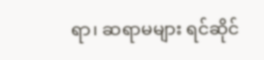ရာ၊ ဆရာမများ ရင်ဆိုင်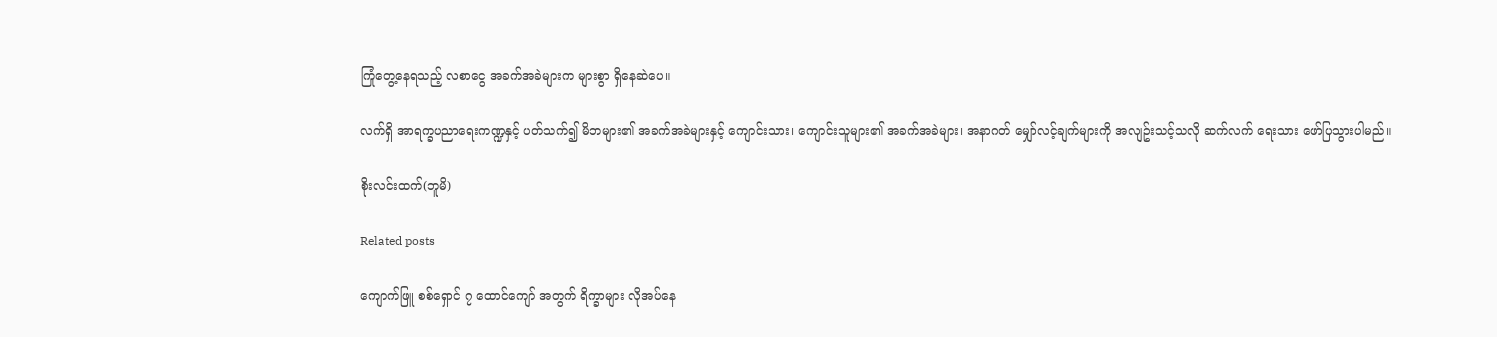ကြုံတွေ့နေရသည့် လစာငွေ အခက်အခဲများက များစွာ ရှိနေဆဲပေ။

လက်ရှိ အာရက္ခပညာရေးကဏ္ဍနှင့် ပတ်သက်၍ မိဘများ၏ အခက်အခဲများနှင့် ကျောင်းသား၊ ကျောင်းသူများ၏ အခက်အခဲများ၊ အနာဂတ် မျှော်လင့်ချက်များကို အလျဥ်းသင့်သလို ဆက်လက် ရေးသား ဖော်ပြသွားပါမည်။

စိုးလင်းထက်(ဘူမိ)

Related posts

ကျောက်ဖြူ စစ်ရှောင် ၇ ထောင်ကျော် အတွက် ရိက္ခာများ လိုအပ်နေ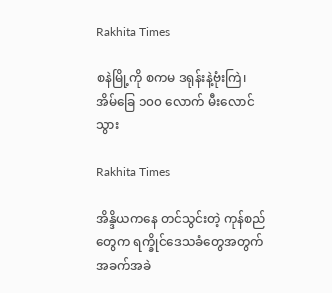Rakhita Times

စနဲမြို့ကို စကမ ဒရုန်းနဲ့ဗုံးကြဲ၊ အိမ်ခြေ ၁၀၀ လောက် မီးလောင်သွား

Rakhita Times

အိန္ဒိယကနေ တင်သွင်းတဲ့ ကုန်စည်တွေက ရက္ခိုင်ဒေသခံတွေအတွက် အခက်အခဲ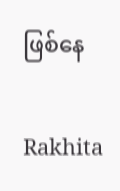ဖြစ်နေ

Rakhita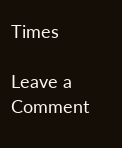Times

Leave a Comment